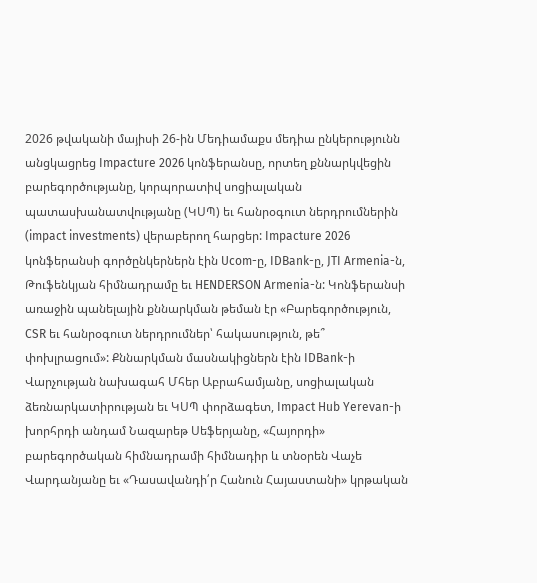2026 թվականի մայիսի 26-ին Մեդիամաքս մեդիա ընկերությունն անցկացրեց Impacture 2026 կոնֆերանսը, որտեղ քննարկվեցին բարեգործությանը, կորպորատիվ սոցիալական պատասխանատվությանը (ԿՍՊ) եւ հանրօգուտ ներդրումներին (impact investments) վերաբերող հարցեր: Impacture 2026 կոնֆերանսի գործընկերներն էին Ucom-ը, IDBank-ը, JTI Armenia-ն, Թուֆենկյան հիմնադրամը եւ HENDERSON Armenia-ն: Կոնֆերանսի առաջին պանելային քննարկման թեման էր «Բարեգործություն, CSR եւ հանրօգուտ ներդրումներ՝ հակասություն, թե՞ փոխլրացում»: Քննարկման մասնակիցներն էին IDBank-ի Վարչության նախագահ Մհեր Աբրահամյանը, սոցիալական ձեռնարկատիրության եւ ԿՍՊ փորձագետ, Impact Hub Yerevan-ի խորհրդի անդամ Նազարեթ Սեֆերյանը, «Հայորդի» բարեգործական հիմնադրամի հիմնադիր և տնօրեն Վաչե Վարդանյանը եւ «Դասավանդի՛ր Հանուն Հայաստանի» կրթական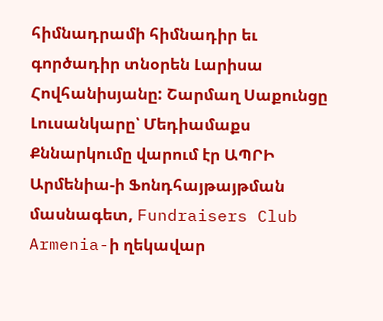հիմնադրամի հիմնադիր եւ գործադիր տնօրեն Լարիսա Հովհանիսյանը: Շարմաղ Սաքունցը Լուսանկարը՝ Մեդիամաքս Քննարկումը վարում էր ԱՊՐԻ Արմենիա-ի Ֆոնդհայթայթման մասնագետ, Fundraisers Club Armenia-ի ղեկավար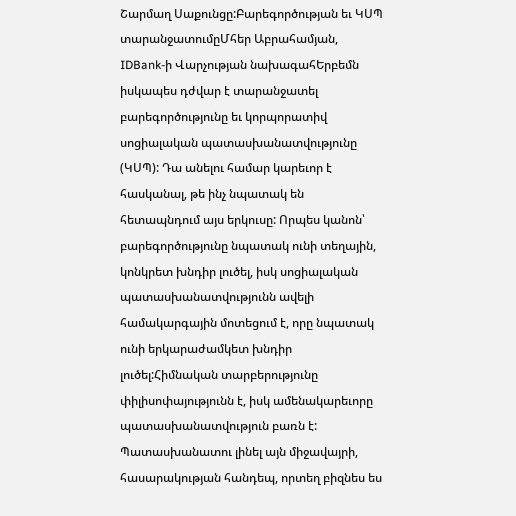Շարմաղ Սաքունցը:Բարեգործության եւ ԿՍՊ տարանջատումըՄհեր Աբրահամյան, IDBank-ի Վարչության նախագահԵրբեմն իսկապես դժվար է տարանջատել բարեգործությունը եւ կորպորատիվ սոցիալական պատասխանատվությունը (ԿՍՊ): Դա անելու համար կարեւոր է հասկանալ, թե ինչ նպատակ են հետապնդում այս երկուսը: Որպես կանոն՝ բարեգործությունը նպատակ ունի տեղային, կոնկրետ խնդիր լուծել, իսկ սոցիալական պատասխանատվությունն ավելի համակարգային մոտեցում է, որը նպատակ ունի երկարաժամկետ խնդիր լուծել:Հիմնական տարբերությունը փիլիսոփայությունն է, իսկ ամենակարեւորը պատասխանատվություն բառն է: Պատասխանատու լինել այն միջավայրի, հասարակության հանդեպ, որտեղ բիզնես ես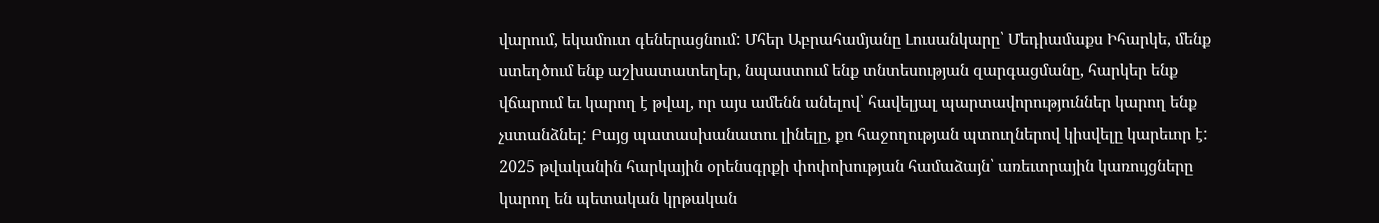վարում, եկամուտ գեներացնում: Մհեր Աբրահամյանը Լուսանկարը՝ Մեդիամաքս Իհարկե, մենք ստեղծում ենք աշխատատեղեր, նպաստում ենք տնտեսության զարգացմանը, հարկեր ենք վճարում եւ կարող է թվալ, որ այս ամենն անելով՝ հավելյալ պարտավորություններ կարող ենք չստանձնել: Բայց պատասխանատու լինելը, քո հաջողության պտուղներով կիսվելը կարեւոր է: 2025 թվականին հարկային օրենսգրքի փոփոխության համաձայն՝ առեւտրային կառույցները կարող են պետական կրթական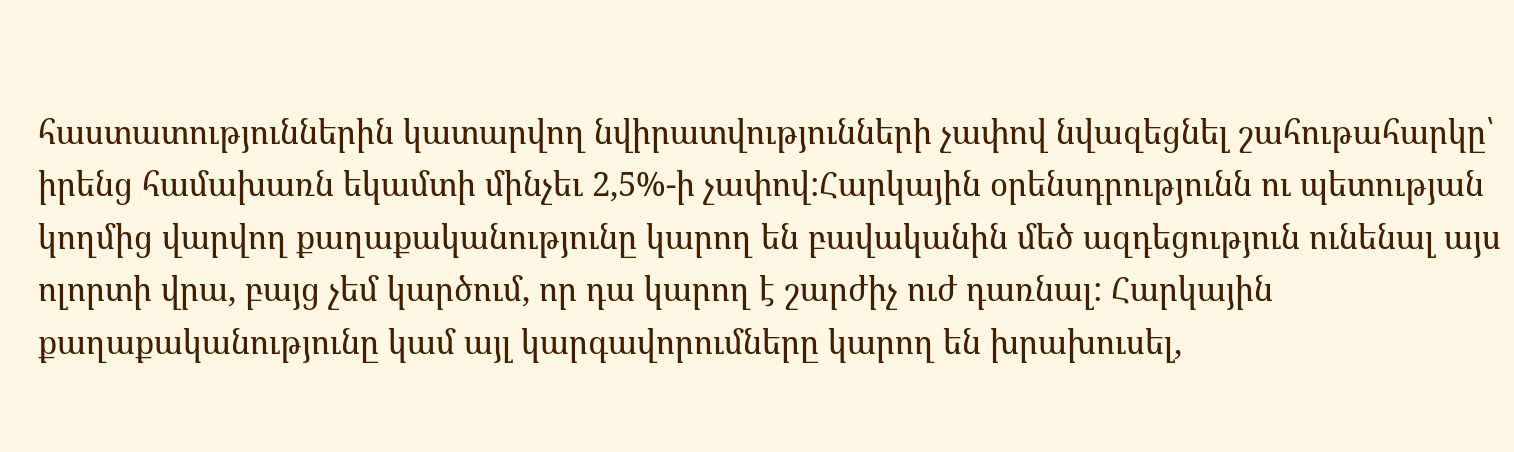հաստատություններին կատարվող նվիրատվությունների չափով նվազեցնել շահութահարկը՝ իրենց համախառն եկամտի մինչեւ 2,5%-ի չափով:Հարկային օրենսդրությունն ու պետության կողմից վարվող քաղաքականությունը կարող են բավականին մեծ ազդեցություն ունենալ այս ոլորտի վրա, բայց չեմ կարծում, որ դա կարող է շարժիչ ուժ դառնալ: Հարկային քաղաքականությունը կամ այլ կարգավորումները կարող են խրախուսել,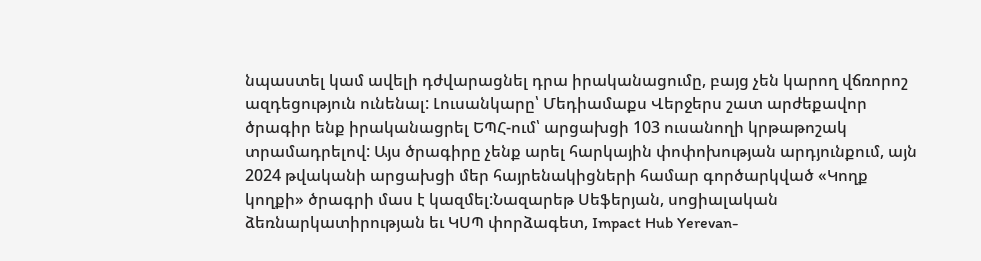նպաստել կամ ավելի դժվարացնել դրա իրականացումը, բայց չեն կարող վճռորոշ ազդեցություն ունենալ: Լուսանկարը՝ Մեդիամաքս Վերջերս շատ արժեքավոր ծրագիր ենք իրականացրել ԵՊՀ-ում՝ արցախցի 103 ուսանողի կրթաթոշակ տրամադրելով: Այս ծրագիրը չենք արել հարկային փոփոխության արդյունքում, այն 2024 թվականի արցախցի մեր հայրենակիցների համար գործարկված «Կողք կողքի» ծրագրի մաս է կազմել:Նազարեթ Սեֆերյան, սոցիալական ձեռնարկատիրության եւ ԿՍՊ փորձագետ, Impact Hub Yerevan-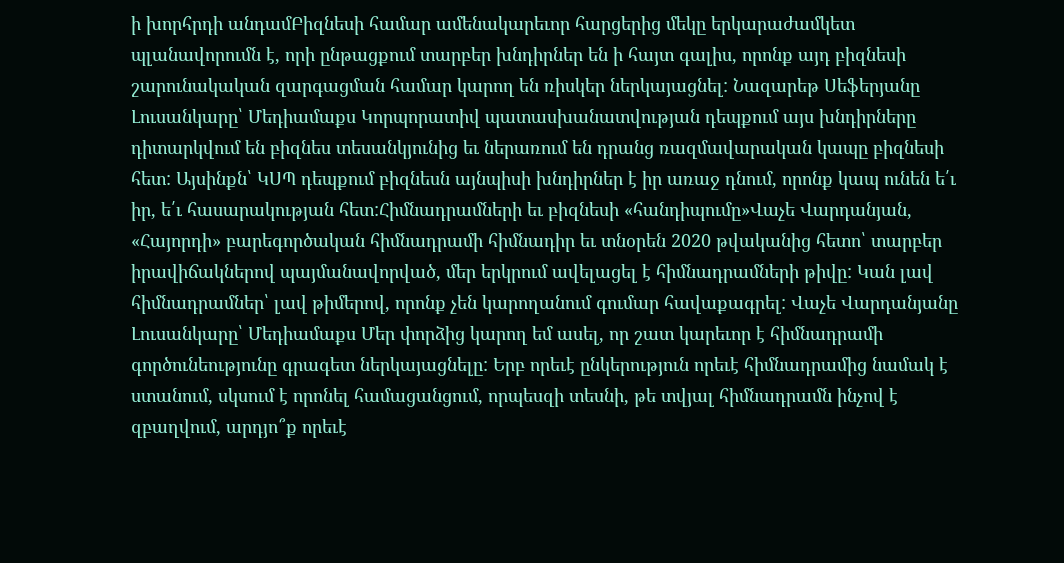ի խորհրդի անդամԲիզնեսի համար ամենակարեւոր հարցերից մեկը երկարաժամկետ պլանավորումն է, որի ընթացքում տարբեր խնդիրներ են ի հայտ գալիս, որոնք այդ բիզնեսի շարունակական զարգացման համար կարող են ռիսկեր ներկայացնել: Նազարեթ Սեֆերյանը Լուսանկարը՝ Մեդիամաքս Կորպորատիվ պատասխանատվության դեպքում այս խնդիրները դիտարկվում են բիզնես տեսանկյունից եւ ներառում են դրանց ռազմավարական կապը բիզնեսի հետ: Այսինքն՝ ԿՍՊ դեպքում բիզնեսն այնպիսի խնդիրներ է իր առաջ դնում, որոնք կապ ունեն ե՛ւ իր, ե՛ւ հասարակության հետ:Հիմնադրամների եւ բիզնեսի «հանդիպումը»Վաչե Վարդանյան, «Հայորդի» բարեգործական հիմնադրամի հիմնադիր եւ տնօրեն 2020 թվականից հետո՝ տարբեր իրավիճակներով պայմանավորված, մեր երկրում ավելացել է հիմնադրամների թիվը: Կան լավ հիմնադրամներ՝ լավ թիմերով, որոնք չեն կարողանում գումար հավաքագրել: Վաչե Վարդանյանը Լուսանկարը՝ Մեդիամաքս Մեր փորձից կարող եմ ասել, որ շատ կարեւոր է հիմնադրամի գործունեությունը գրագետ ներկայացնելը: Երբ որեւէ ընկերություն որեւէ հիմնադրամից նամակ է ստանում, սկսում է որոնել համացանցում, որպեսզի տեսնի, թե տվյալ հիմնադրամն ինչով է զբաղվում, արդյո՞ք որեւէ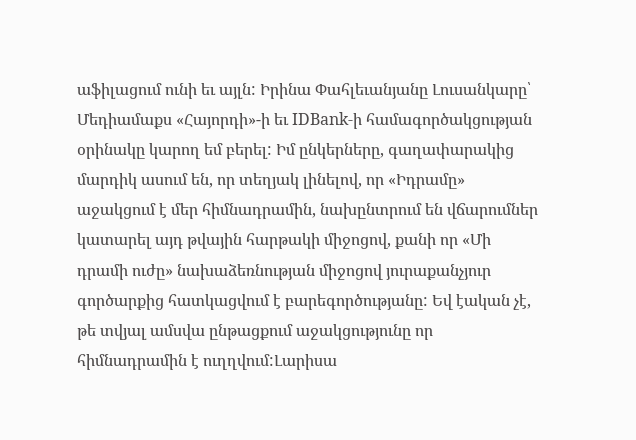աֆիլացում ունի եւ այլն: Իրինա Փահլեւանյանը Լուսանկարը՝ Մեդիամաքս «Հայորդի»-ի եւ IDBank-ի համագործակցության օրինակը կարող եմ բերել: Իմ ընկերները, գաղափարակից մարդիկ ասում են, որ տեղյակ լինելով, որ «Իդրամը» աջակցում է մեր հիմնադրամին, նախընտրում են վճարումներ կատարել այդ թվային հարթակի միջոցով, քանի որ «Մի դրամի ուժը» նախաձեռնության միջոցով յուրաքանչյուր գործարքից հատկացվում է բարեգործությանը: Եվ էական չէ, թե տվյալ ամսվա ընթացքում աջակցությունը որ հիմնադրամին է ուղղվում:Լարիսա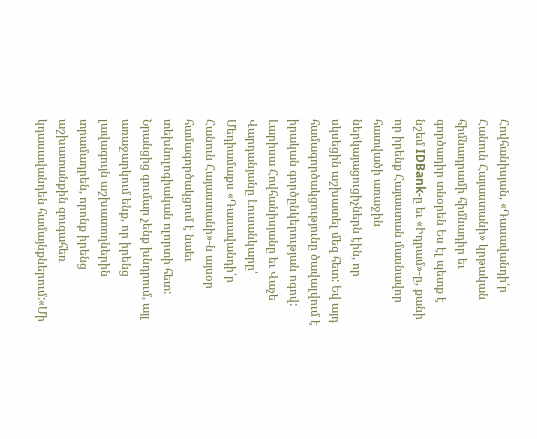Հովհանիսյան, «Դասավանդի՛ր Հանուն Հայաստանի» կրթական հիմնադրամի հիմնադիր եւ գործադիր տնօրեն Ես էլ պետք է նշեմ IDBank-ը եւ «Իդրամ»-ը, քանի որ իրենք Հայաստան մասնավոր հատվածի առաջին ներկայացուցիչներն էին, որ սկսեցին աշխատել մեզ հետ: Եվ այդ համագործակցությունը ծավալվում է իրական գործընկերության ոգով: Լարիսա Հովհանիսյանը եւ Վաչե Վարդանյանը Լուսանկարը՝ Մեդիամաքս «Դասավանդի՛ր Հանուն Հայաստանի»-ն այսօր համագործակցում է նաեւ տեխնոլոգիական ոլորտի հետ: Նրանցից գումար չենք խնդրում, այլ առաջարկում ենք, որ իրենց լավագույն աշխատողներին տրամադրեն, որոնք իրենց աշխատանքին զուգահեռ կդասավանդեն համայնքներում:«Մի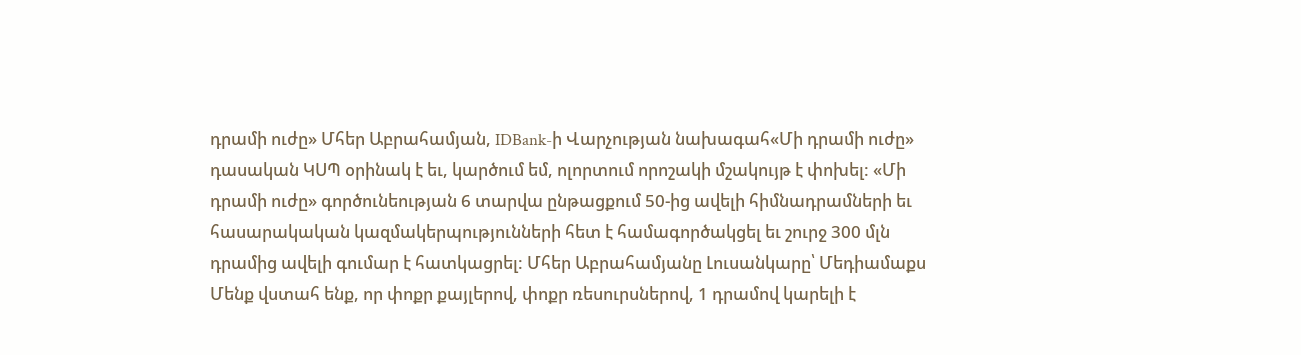դրամի ուժը» Մհեր Աբրահամյան, IDBank-ի Վարչության նախագահ«Մի դրամի ուժը» դասական ԿՍՊ օրինակ է եւ, կարծում եմ, ոլորտում որոշակի մշակույթ է փոխել: «Մի դրամի ուժը» գործունեության 6 տարվա ընթացքում 50-ից ավելի հիմնադրամների եւ հասարակական կազմակերպությունների հետ է համագործակցել եւ շուրջ 300 մլն դրամից ավելի գումար է հատկացրել: Մհեր Աբրահամյանը Լուսանկարը՝ Մեդիամաքս Մենք վստահ ենք, որ փոքր քայլերով, փոքր ռեսուրսներով, 1 դրամով կարելի է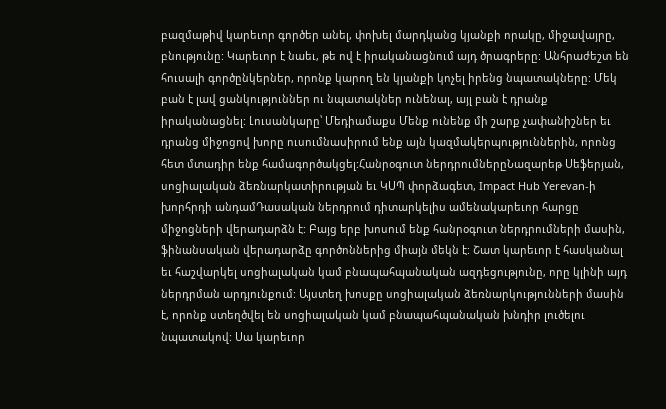բազմաթիվ կարեւոր գործեր անել, փոխել մարդկանց կյանքի որակը, միջավայրը, բնությունը: Կարեւոր է նաեւ, թե ով է իրականացնում այդ ծրագրերը: Անհրաժեշտ են հուսալի գործընկերներ, որոնք կարող են կյանքի կոչել իրենց նպատակները: Մեկ բան է լավ ցանկություններ ու նպատակներ ունենալ, այլ բան է դրանք իրականացնել: Լուսանկարը՝ Մեդիամաքս Մենք ունենք մի շարք չափանիշներ եւ դրանց միջոցով խորը ուսումնասիրում ենք այն կազմակերպություններին, որոնց հետ մտադիր ենք համագործակցել:Հանրօգուտ ներդրումներըՆազարեթ Սեֆերյան, սոցիալական ձեռնարկատիրության եւ ԿՍՊ փորձագետ, Impact Hub Yerevan-ի խորհրդի անդամԴասական ներդրում դիտարկելիս ամենակարեւոր հարցը միջոցների վերադարձն է: Բայց երբ խոսում ենք հանրօգուտ ներդրումների մասին, ֆինանսական վերադարձը գործոններից միայն մեկն է: Շատ կարեւոր է հասկանալ եւ հաշվարկել սոցիալական կամ բնապահպանական ազդեցությունը, որը կլինի այդ ներդրման արդյունքում: Այստեղ խոսքը սոցիալական ձեռնարկությունների մասին է, որոնք ստեղծվել են սոցիալական կամ բնապահպանական խնդիր լուծելու նպատակով: Սա կարեւոր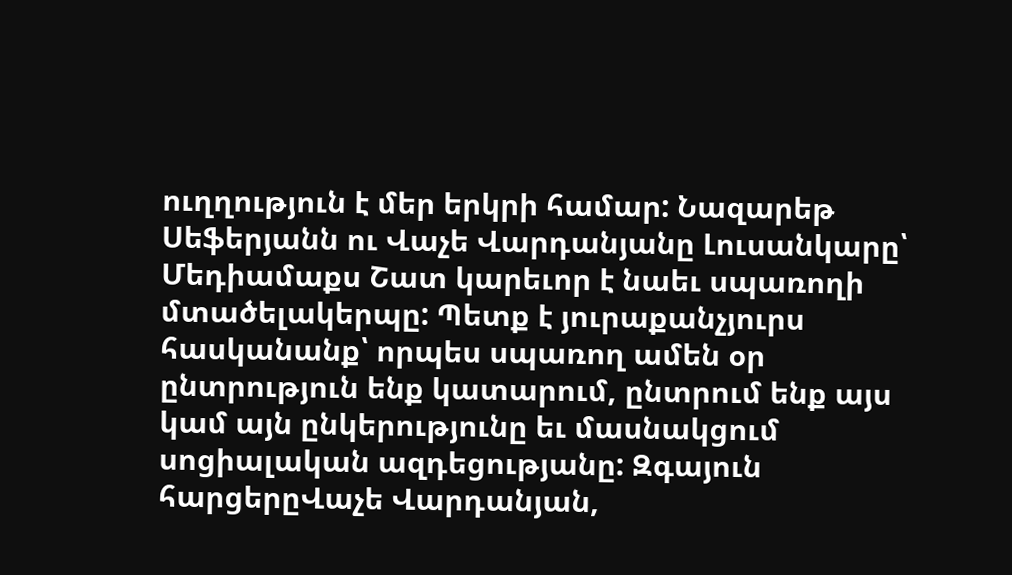ուղղություն է մեր երկրի համար: Նազարեթ Սեֆերյանն ու Վաչե Վարդանյանը Լուսանկարը՝ Մեդիամաքս Շատ կարեւոր է նաեւ սպառողի մտածելակերպը: Պետք է յուրաքանչյուրս հասկանանք՝ որպես սպառող ամեն օր ընտրություն ենք կատարում, ընտրում ենք այս կամ այն ընկերությունը եւ մասնակցում սոցիալական ազդեցությանը: Զգայուն հարցերըՎաչե Վարդանյան,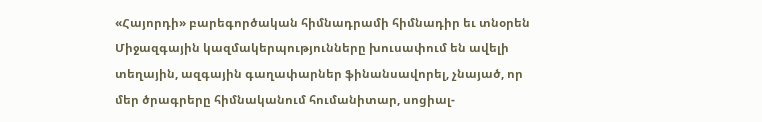«Հայորդի» բարեգործական հիմնադրամի հիմնադիր եւ տնօրեն Միջազգային կազմակերպությունները խուսափում են ավելի տեղային, ազգային գաղափարներ ֆինանսավորել, չնայած, որ մեր ծրագրերը հիմնականում հումանիտար, սոցիալ-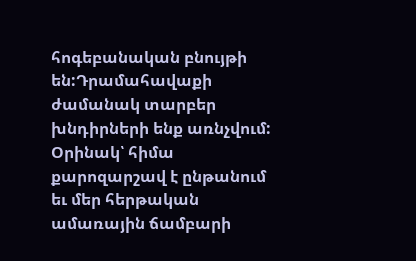հոգեբանական բնույթի են:Դրամահավաքի ժամանակ տարբեր խնդիրների ենք առնչվում: Օրինակ՝ հիմա քարոզարշավ է ընթանում եւ մեր հերթական ամառային ճամբարի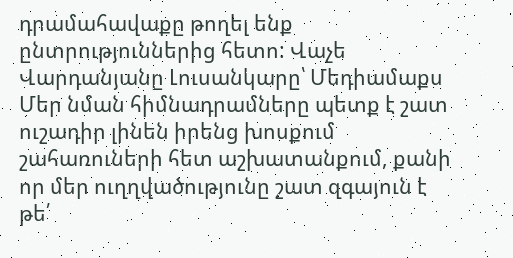դրամահավաքը թողել ենք ընտրություններից հետո: Վաչե Վարդանյանը Լուսանկարը՝ Մեդիամաքս Մեր նման հիմնադրամները պետք է շատ ուշադիր լինեն իրենց խոսքում շահառուների հետ աշխատանքում, քանի որ մեր ուղղվածությունը շատ զգայուն է թե՛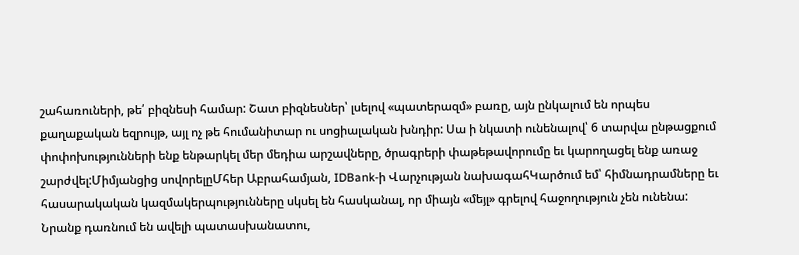շահառուների, թե՛ բիզնեսի համար: Շատ բիզնեսներ՝ լսելով «պատերազմ» բառը, այն ընկալում են որպես քաղաքական եզրույթ, այլ ոչ թե հումանիտար ու սոցիալական խնդիր: Սա ի նկատի ունենալով՝ 6 տարվա ընթացքում փոփոխությունների ենք ենթարկել մեր մեդիա արշավները, ծրագրերի փաթեթավորումը եւ կարողացել ենք առաջ շարժվել:Միմյանցից սովորելըՄհեր Աբրահամյան, IDBank-ի Վարչության նախագահԿարծում եմ՝ հիմնադրամները եւ հասարակական կազմակերպությունները սկսել են հասկանալ, որ միայն «մեյլ» գրելով հաջողություն չեն ունենա: Նրանք դառնում են ավելի պատասխանատու,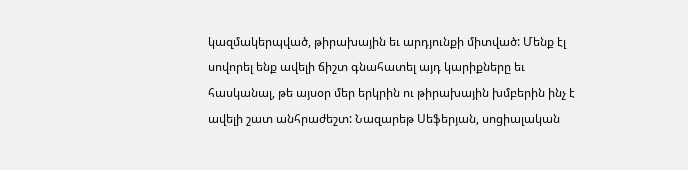կազմակերպված, թիրախային եւ արդյունքի միտված: Մենք էլ սովորել ենք ավելի ճիշտ գնահատել այդ կարիքները եւ հասկանալ, թե այսօր մեր երկրին ու թիրախային խմբերին ինչ է ավելի շատ անհրաժեշտ: Նազարեթ Սեֆերյան, սոցիալական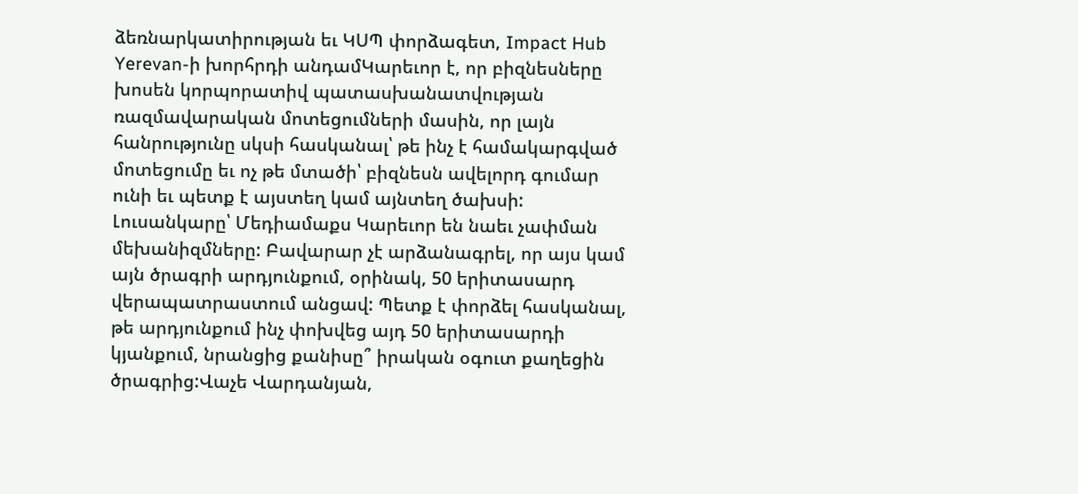ձեռնարկատիրության եւ ԿՍՊ փորձագետ, Impact Hub Yerevan-ի խորհրդի անդամԿարեւոր է, որ բիզնեսները խոսեն կորպորատիվ պատասխանատվության ռազմավարական մոտեցումների մասին, որ լայն հանրությունը սկսի հասկանալ՝ թե ինչ է համակարգված մոտեցումը եւ ոչ թե մտածի՝ բիզնեսն ավելորդ գումար ունի եւ պետք է այստեղ կամ այնտեղ ծախսի: Լուսանկարը՝ Մեդիամաքս Կարեւոր են նաեւ չափման մեխանիզմները: Բավարար չէ արձանագրել, որ այս կամ այն ծրագրի արդյունքում, օրինակ, 50 երիտասարդ վերապատրաստում անցավ: Պետք է փորձել հասկանալ, թե արդյունքում ինչ փոխվեց այդ 50 երիտասարդի կյանքում, նրանցից քանիսը՞ իրական օգուտ քաղեցին ծրագրից:Վաչե Վարդանյան,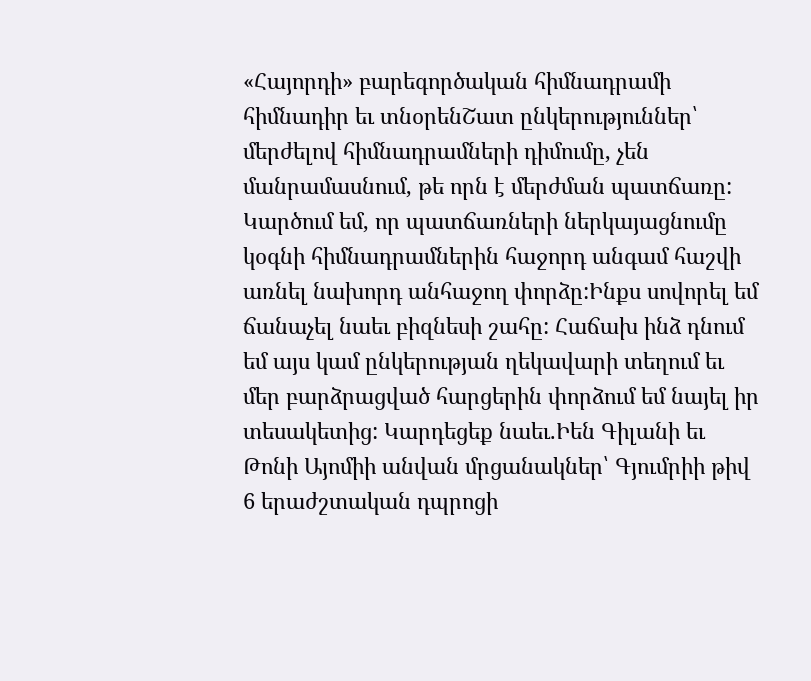«Հայորդի» բարեգործական հիմնադրամի հիմնադիր եւ տնօրենՇատ ընկերություններ՝ մերժելով հիմնադրամների դիմումը, չեն մանրամասնում, թե որն է մերժման պատճառը: Կարծում եմ, որ պատճառների ներկայացնումը կօգնի հիմնադրամներին հաջորդ անգամ հաշվի առնել նախորդ անհաջող փորձը:Ինքս սովորել եմ ճանաչել նաեւ բիզնեսի շահը: Հաճախ ինձ դնում եմ այս կամ ընկերության ղեկավարի տեղում եւ մեր բարձրացված հարցերին փորձում եմ նայել իր տեսակետից: Կարդեցեք նաեւ.Իեն Գիլանի եւ Թոնի Այոմիի անվան մրցանակներ՝ Գյումրիի թիվ 6 երաժշտական դպրոցի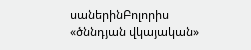սաներինԲոլորիս «ծննդյան վկայական»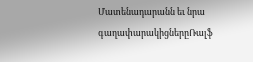Մատենադարանն եւ նրա գաղափարակիցներըՌալֆ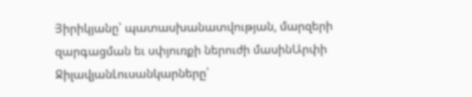Յիրիկյանը՝ պատասխանատվության, մարզերի զարգացման եւ սփյուռքի ներուժի մասինԱրփի ՋիլավյանԼուսանկարները՝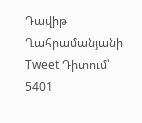Դավիթ Ղահրամանյանի Tweet Դիտում՝ 5401